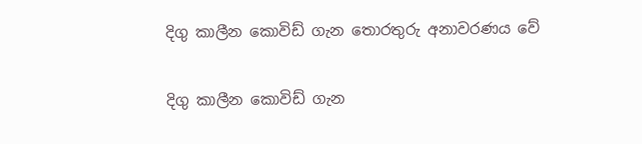දිගු කාලීන කොවිඩ් ගැන තොරතුරු අනාවරණය වේ

දිගු කාලීන කොවිඩ් ගැන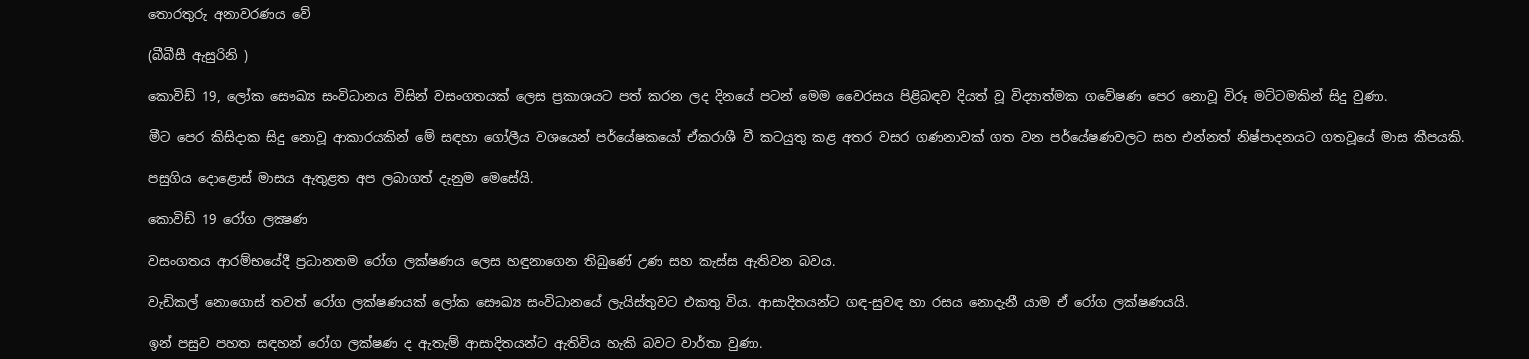තොරතුරු අනාවරණය වේ

(බීබීසී ඇසුරිනි )

කොවිඩ් 19, ලෝක සෞඛ්‍ය සංවිධානය විසින් වසංගතයක් ලෙස ප්‍රකාශයට පත් කරන ලද දිනයේ පටන් මෙම වෛරසය පිළිබඳව දියත් වූ විද්‍යාත්මක ගවේෂණ පෙර නොවූ විරූ මට්ටමකින් සිදු වුණා.

මීට පෙර කිසිදාක සිදු නොවූ ආකාරයකින් මේ සඳහා ගෝලීය වශයෙන් පර්යේෂකයෝ ඒකරාශී වී කටයුතු කළ අතර වසර ගණනාවක් ගත වන පර්යේෂණවලට සහ එන්නත් නිෂ්පාදනයට ගතවූයේ මාස කීපයකි.

පසුගිය දොළොස් මාසය ඇතුළත අප ලබාගත් දැනුම මෙසේයි.

කොවිඩ් 19 රෝග ලක්‍ෂණ

වසංගතය ආරම්භයේදී ප්‍රධානතම රෝග ලක්ෂණය ලෙස හඳුනාගෙන තිබුණේ උණ සහ කැස්ස ඇතිවන බවය.

වැඩිකල් නොගොස් තවත් රෝග ලක්ෂණයක් ලෝක සෞඛ්‍ය සංවිධානයේ ලැයිස්තුවට එකතු විය. ආසාදිතයන්ට ගඳ-සුවඳ හා රසය නොදැනී යාම ඒ රෝග ලක්ෂණයයි.

ඉන් පසුව පහත සඳහන් රෝග ලක්ෂණ ද ඇතැම් ආසාදිතයන්ට ඇතිවිය හැකි බවට වාර්තා වුණා.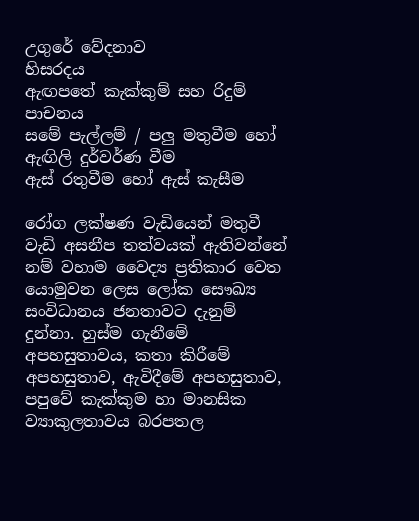උගුරේ වේදනාව
හිසරදය
ඇඟපතේ කැක්කුම් සහ රිදුම්
පාචනය
සමේ පැල්ලම් / පලු මතුවීම හෝ ඇඟිලි දුර්වර්ණ වීම
ඇස් රතුවීම හෝ ඇස් කැසීම

රෝග ලක්ෂණ වැඩියෙන් මතුවී වැඩි අසනීප තත්වයක් ඇතිවන්නේ නම් වහාම වෛද්‍ය ප්‍රතිකාර වෙත යොමුවන ලෙස ලෝක සෞඛ්‍ය සංවිධානය ජනතාවට දැනුම් දුන්නා. හුස්ම ගැනීමේ අපහසුතාවය, කතා කිරීමේ අපහසුතාව, ඇවිදීමේ අපහසුතාව, පපුවේ කැක්කුම හා මානසික ව්‍යාකුලතාවය බරපතල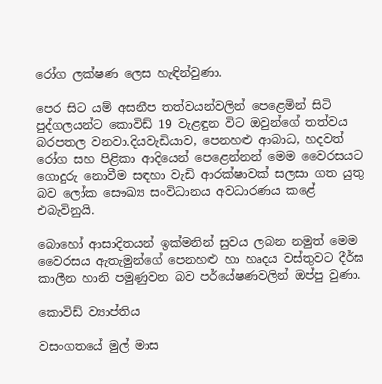රෝග ලක්ෂණ ලෙස හැඳින්වුණා.

පෙර සිට යම් අසනීප තත්වයන්වලින් පෙළෙමින් සිටි පුද්ගලයන්ට කොවිඩ් 19 වැළඳුන විට ඔවුන්ගේ තත්වය බරපතල වනවා.දියවැඩියාව, පෙනහළු ආබාධ, හදවත් රෝග සහ පිළිකා ආදියෙන් පෙළෙන්නන් මෙම වෛරසයට ගොදුරු නොවීම සඳහා වැඩි ආරක්ෂාවක් සලසා ගත යුතු බව ලෝක සෞඛ්‍ය සංවිධානය අවධාරණය කළේ එබැවිනුයි.

බොහෝ ආසාදිතයන් ඉක්මනින් සුවය ලබන නමුත් මෙම වෛරසය ඇතැමුන්ගේ පෙනහළු හා හෘදය වස්තුවට දීර්ඝ කාලීන හානි පමුණුවන බව පර්යේෂණවලින් ඔප්පු වුණා.

කොවිඩ් ව්‍යාප්තිය

වසංගතයේ මුල් මාස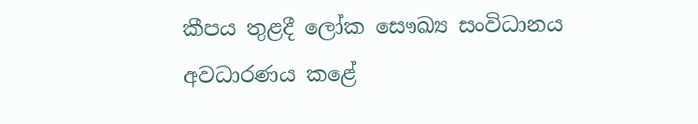කීපය තුළදී ලෝක සෞඛ්‍ය සංවිධානය අවධාරණය කළේ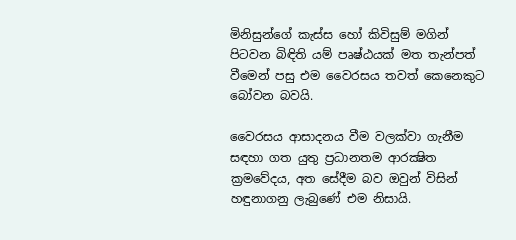මිනිසුන්ගේ කැස්ස හෝ කිවිසුම් මගින් පිටවන බිඳිති යම් පෘෂ්ඨයක් මත තැන්පත් වීමෙන් පසු එම වෛරසය තවත් කෙනෙකුට බෝවන බවයි.

වෛරසය ආසාදනය වීම වලක්වා ගැනීම සඳහා ගත යුතු ප්‍රධානතම ආරක්‍ෂිත ක්‍රමවේදය, අත සේදීම බව ඔවුන් විසින් හඳුනාගනු ලැබුණේ එම නිසායි.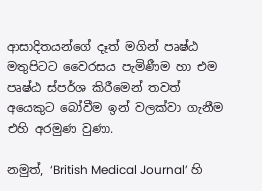ආසාදිතයන්ගේ දෑත් මගින් පෘෂ්ඨ මතුපිටට වෛරසය පැමිණීම හා එම පෘෂ්ඨ ස්පර්ශ කිරීමෙන් තවත් අයෙකුට බෝවීම ඉන් වලක්වා ගැනීම එහි අරමුණ වුණා.

නමුත්, ‘British Medical Journal’ හි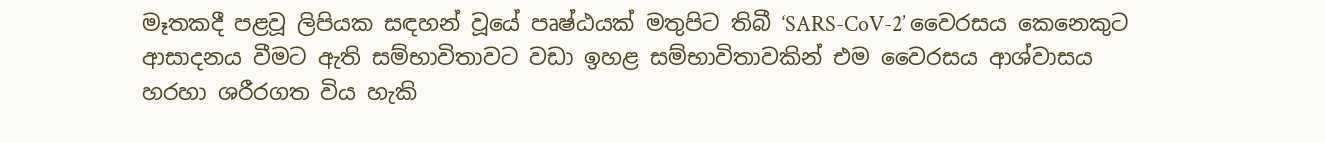මෑතකදී පළවූ ලිපියක සඳහන් වූයේ පෘෂ්ඨයක් මතුපිට තිබී ‘SARS-CoV-2’ වෛරසය කෙනෙකුට ආසාදනය වීමට ඇති සම්භාවිතාවට වඩා ඉහළ සම්භාවිතාවකින් එම වෛරසය ආශ්වාසය හරහා ශරීරගත විය හැකි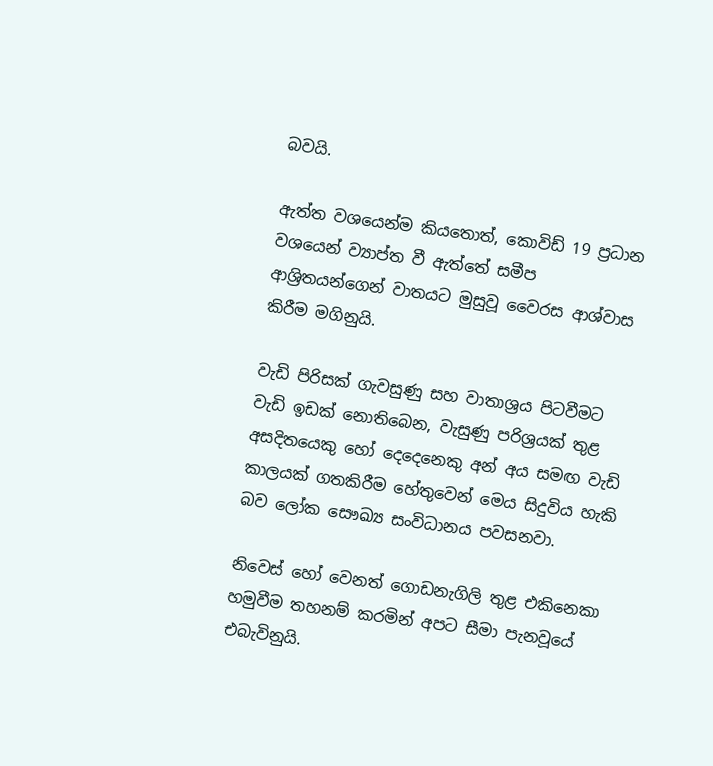බවයි.

ඇත්ත වශයෙන්ම කියතොත්, කොවිඩ් 19 ප්‍රධාන වශයෙන් ව්‍යාප්ත වී ඇත්තේ සමීප ආශ්‍රිතයන්ගෙන් වාතයට මුසුවූ වෛරස ආශ්වාස කිරීම මගිනුයි.

වැඩි පිරිසක් ගැවසුණු සහ වාතාශ්‍රය පිටවීමට වැඩි ඉඩක් නොතිබෙන, වැසුණු පරිශ්‍රයක් තුළ අසදිතයෙකු හෝ දෙදෙනෙකු අන් අය සමඟ වැඩි කාලයක් ගතකිරීම හේතුවෙන් මෙය සිදුවිය හැකි බව ලෝක සෞඛ්‍ය සංවිධානය පවසනවා.

නිවෙස් හෝ වෙනත් ගොඩනැගිලි තුළ එකිනෙකා හමුවීම තහනම් කරමින් අපට සීමා පැනවූයේ එබැවිනුයි.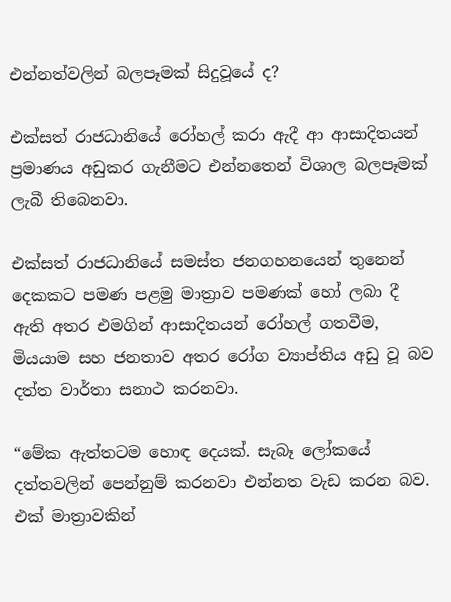එන්නත්වලින් බලපෑමක් සිදුවූයේ ද?

එක්සත් රාජධානියේ රෝහල් කරා ඇදී ආ ආසාදිතයන් ප්‍රමාණය අඩුකර ගැනීමට එන්නතෙන් විශාල බලපෑමක් ලැබී තිබෙනවා.

එක්සත් රාජධානියේ සමස්ත ජනගහනයෙන් තුනෙන් දෙකකට පමණ පළමු මාත්‍රාව පමණක් හෝ ලබා දී ඇති අතර එමගින් ආසාදිතයන් රෝහල් ගතවීම, මියයාම සහ ජනතාව අතර රෝග ව්‍යාප්තිය අඩු වූ බව දත්ත වාර්තා සනාථ කරනවා.

“මේක ඇත්තටම හොඳ දෙයක්. සැබෑ ලෝකයේ දත්තවලින් පෙන්නුම් කරනවා එන්නත වැඩ කරන බව. එක් මාත්‍රාවකින්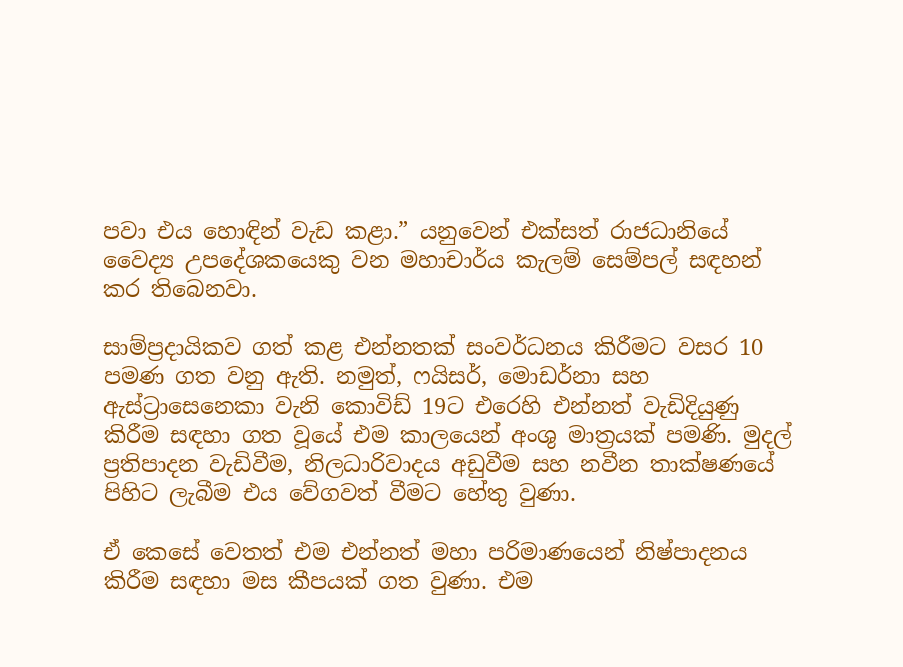පවා එය හොඳින් වැඩ කළා.” යනුවෙන් එක්සත් රාජධානියේ වෛද්‍ය උපදේශකයෙකු වන මහාචාර්ය කැලම් සෙම්පල් සඳහන් කර තිබෙනවා.

සාම්ප්‍රදායිකව ගත් කළ එන්නතක් සංවර්ධනය කිරීමට වසර 10 පමණ ගත වනු ඇති. නමුත්, ෆයිසර්, මොඩර්නා සහ ඇස්ට්‍රාසෙනෙකා වැනි කොවිඩ් 19ට එරෙහි එන්නත් වැඩිදියුණු කිරීම සඳහා ගත වූයේ එම කාලයෙන් අංශු මාත්‍රයක් පමණි. මුදල් ප්‍රතිපාදන වැඩිවීම, නිලධාරිවාදය අඩුවීම සහ නවීන තාක්ෂණයේ පිහිට ලැබීම එය වේගවත් වීමට හේතු වුණා.

ඒ කෙසේ වෙතත් එම එන්නත් මහා පරිමාණයෙන් නිෂ්පාදනය කිරීම සඳහා මස කීපයක් ගත වුණා. එම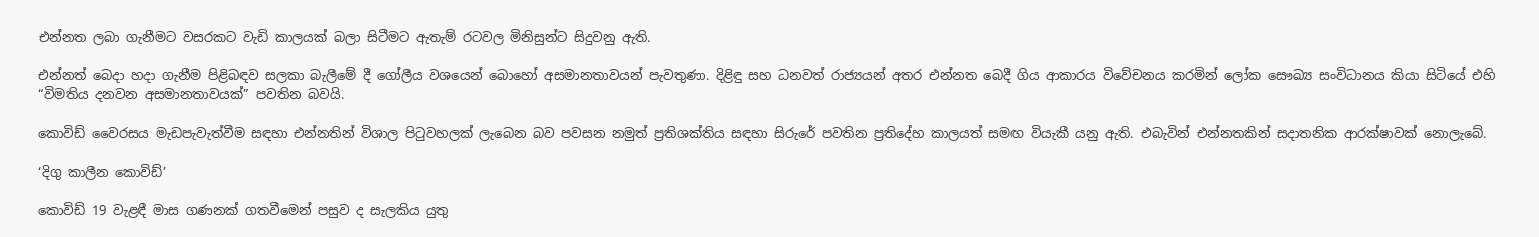එන්නත ලබා ගැනීමට වසරකට වැඩි කාලයක් බලා සිටීමට ඇතැම් රටවල මිනිසුන්ට සිදුවනු ඇති.

එන්නත් බෙදා හදා ගැනීම පිළිබඳව සලකා බැලීමේ දී ගෝලීය වශයෙන් බොහෝ අසමානතාවයන් පැවතුණා. දිළිඳු සහ ධනවත් රාජ්‍යයන් අතර එන්නත බෙදී ගිය ආකාරය විවේචනය කරමින් ලෝක සෞඛ්‍ය සංවිධානය කියා සිටියේ එහි “විමතිය දනවන අසමානතාවයක්” පවතින බවයි.

කොවිඩ් වෛරසය මැඩපැවැත්වීම සඳහා එන්නතින් විශාල පිටුවහලක් ලැබෙන බව පවසන නමුත් ප්‍රතිශක්තිය සඳහා සිරුරේ පවතින ප්‍රතිදේහ කාලයත් සමඟ වියැකී යනු ඇති. එබැවින් එන්නතකින් සදාතනික ආරක්ෂාවක් නොලැබේ.

‘දිගු කාලීන කොවිඩ්’

කොවිඩ් 19 වැළඳී මාස ගණනක් ගතවීමෙන් පසුව ද සැලකිය යුතු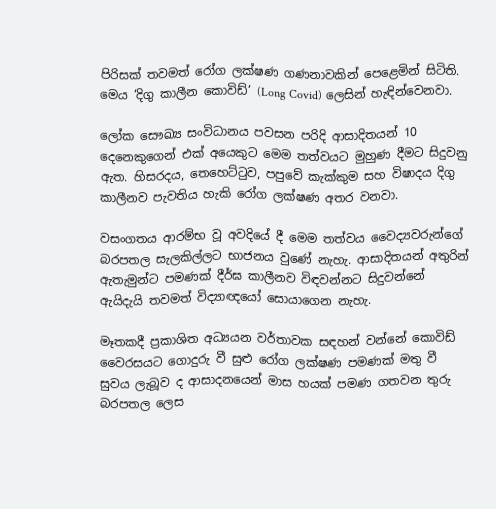පිරිසක් තවමත් රෝග ලක්ෂණ ගණනාවකින් පෙළෙමින් සිටිති. මෙය ‘දිගු කාලීන කොවිඩ්’ (Long Covid) ලෙසින් හැඳින්වෙනවා.

ලෝක සෞඛ්‍ය සංවිධානය පවසන පරිදි ආසාදිතයන් 10 දෙනෙකුගෙන් එක් අයෙකුට මෙම තත්වයට මුහුණ දීමට සිදුවනු ඇත. හිසරදය, තෙහෙට්ටුව, පපුවේ කැක්කුම සහ විෂාදය දිගු කාලීනව පැවතිය හැකි රෝග ලක්ෂණ අතර වනවා.

වසංගතය ආරම්භ වූ අවදියේ දී මෙම තත්වය වෛද්‍යවරුන්ගේ බරපතල සැලකිල්ලට භාජනය වුණේ නැහැ. ආසාදිතයන් අතුරින් ඇතැමුන්ට පමණක් දීර්ඝ කාලීනව විඳවන්නට සිදුවන්නේ ඇයිදැයි තවමත් විද්‍යාඥයෝ සොයාගෙන නැහැ.

මෑතකදී ප්‍රකාශිත අධ්‍යයන වර්තාවක සඳහන් වන්නේ කොවිඩ් වෛරසයට ගොදුරු වී සුළු රෝග ලක්ෂණ පමණක් මතු වී සුවය ලැබූව ද ආසාදනයෙන් මාස හයක් පමණ ගතවන තුරු බරපතල ලෙස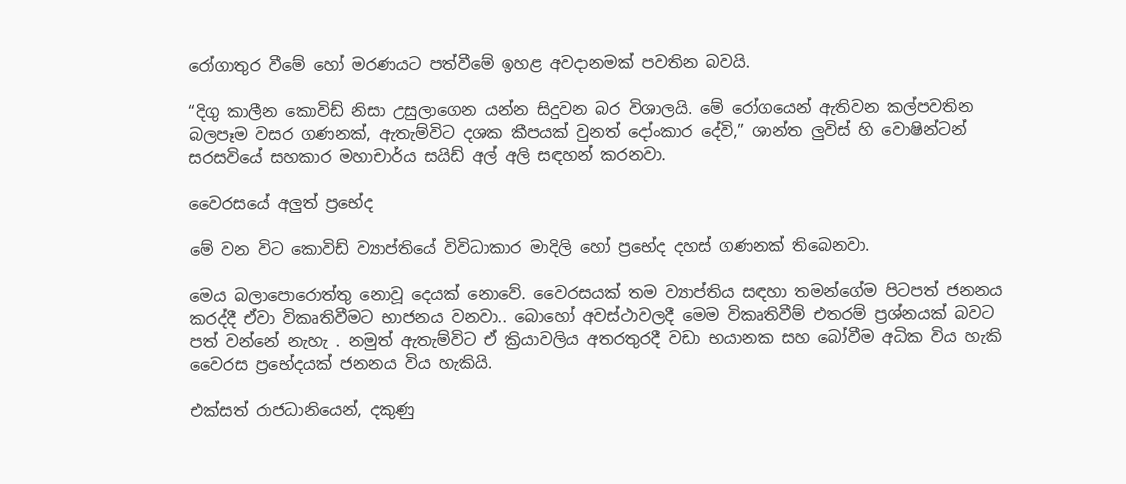රෝගාතුර වීමේ හෝ මරණයට පත්වීමේ ඉහළ අවදානමක් පවතින බවයි.

“දිගු කාලීන කොවිඩ් නිසා උසුලාගෙන යන්න සිදුවන බර විශාලයි. මේ රෝගයෙන් ඇතිවන කල්පවතින බලපෑම වසර ගණනක්, ඇතැම්විට දශක කීපයක් වුනත් දෝංකාර දේවි,” ශාන්ත ලුවිස් හි වොෂින්ටන් සරසවියේ සහකාර මහාචාර්ය සයිඩ් අල් අලි සඳහන් කරනවා.

වෛරසයේ අලුත් ප්‍රභේද

මේ වන විට කොවිඩ් ව්‍යාප්තියේ විවිධාකාර මාදිලි හෝ ප්‍රභේද දහස් ගණනක් තිබෙනවා.

මෙය බලාපොරොත්තු නොවූ දෙයක් නොවේ. වෛරසයක් තම ව්‍යාප්තිය සඳහා තමන්ගේම පිටපත් ජනනය කරද්දී ඒවා විකෘතිවීමට භාජනය වනවා.. බොහෝ අවස්ථාවලදී මෙම විකෘතිවීම් එතරම් ප්‍රශ්නයක් බවට පත් වන්නේ නැහැ . නමුත් ඇතැම්විට ඒ ක්‍රියාවලිය අතරතුරදී වඩා භයානක සහ බෝවීම අධික විය හැකි වෛරස ප්‍රභේදයක් ජනනය විය හැකියි.

එක්සත් රාජධානියෙන්, දකුණු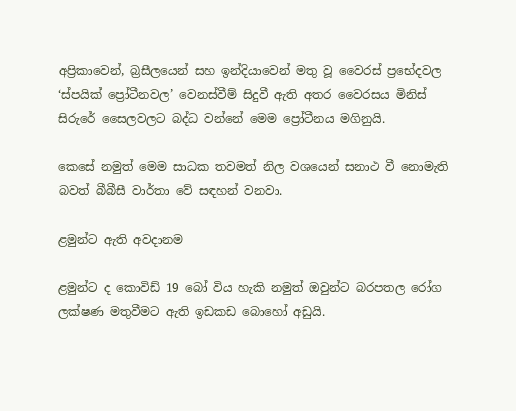අප්‍රිකාවෙන්, බ්‍රසීලයෙන් සහ ඉන්දියාවෙන් මතු වූ වෛරස් ප්‍රභේදවල ‘ස්පයික් ප්‍රෝටීනවල’ වෙනස්වීම් සිදුවී ඇති අතර වෛරසය මිනිස් සිරුරේ සෛලවලට බද්ධ වන්නේ මෙම ප්‍රෝටීනය මගිනුයි.

කෙසේ නමුත් මෙම සාධක තවමත් නිල වශයෙන් සනාථ වී නොමැති බවත් බීබීසී වාර්තා වේ සඳහන් වනවා.

ළමුන්ට ඇති අවදානම

ළමුන්ට ද කොවිඩ් 19 බෝ විය හැකි නමුත් ඔවුන්ට බරපතල රෝග ලක්ෂණ මතුවීමට ඇති ඉඩකඩ බොහෝ අඩුයි.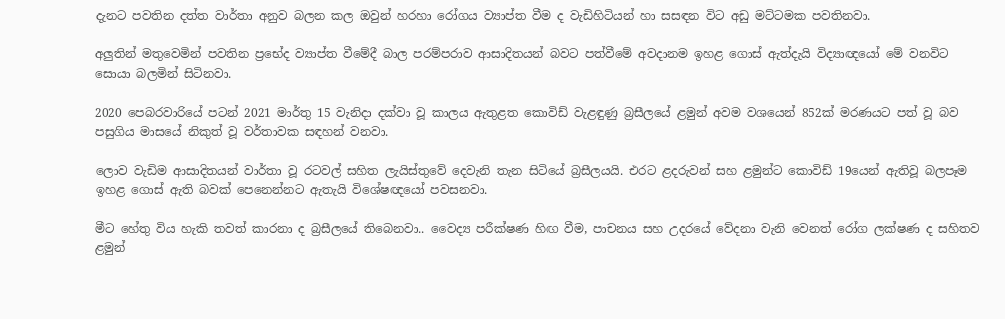දැනට පවතින දත්ත වාර්තා අනුව බලන කල ඔවුන් හරහා රෝගය ව්‍යාප්ත වීම ද වැඩිහිටියන් හා සසඳන විට අඩු මට්ටමක පවතිනවා.

අලුතින් මතුවෙමින් පවතින ප්‍රභේද ව්‍යාප්ත වීමේදී බාල පරම්පරාව ආසාදිතයන් බවට පත්වීමේ අවදානම ඉහළ ගොස් ඇත්දැයි විද්‍යාඥයෝ මේ වනවිට සොයා බලමින් සිටිනවා.

2020 පෙබරවාරියේ පටන් 2021 මාර්තු 15 වැනිදා දක්වා වූ කාලය ඇතුළත කොවිඩ් වැළඳුණු බ්‍රසීලයේ ළමුන් අවම වශයෙන් 852ක් මරණයට පත් වූ බව පසුගිය මාසයේ නිකුත් වූ වර්තාවක සඳහන් වනවා.

ලොව වැඩිම ආසාදිතයන් වාර්තා වූ රටවල් සහිත ලැයිස්තුවේ දෙවැනි තැන සිටියේ බ්‍රසීලයයි. එරට ළදරුවන් සහ ළමුන්ට කොවිඩ් 19යෙන් ඇතිවූ බලපෑම ඉහළ ගොස් ඇති බවක් පෙනෙන්නට ඇතැයි විශේෂඥයෝ පවසනවා.

මීට හේතු විය හැකි තවත් කාරනා ද බ්‍රසීලයේ තිබෙනවා.. වෛද්‍ය පරීක්ෂණ හිඟ වීම, පාචනය සහ උදරයේ වේදනා වැනි වෙනත් රෝග ලක්ෂණ ද සහිතව ළමුන්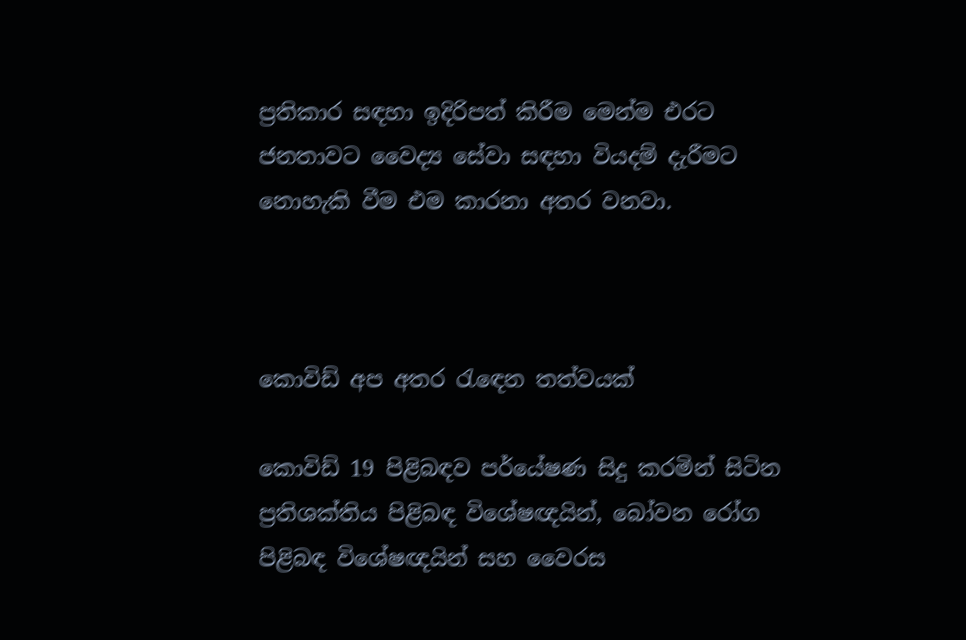ප්‍රතිකාර සඳහා ඉදිරිපත් කිරීම මෙන්ම එරට ජනතාවට වෛද්‍ය සේවා සඳහා වියදම් දැරීමට නොහැකි වීම එම කාරනා අතර වනවා.



කොවිඩ් අප අතර රැඳෙන තත්වයක්

කොවිඩ් 19 පිළිබඳව පර්යේෂණ සිදු කරමින් සිටින ප්‍රතිශක්තිය පිළිබඳ විශේෂඥයින්, බෝවන රෝග පිළිබඳ විශේෂඥයින් සහ වෛරස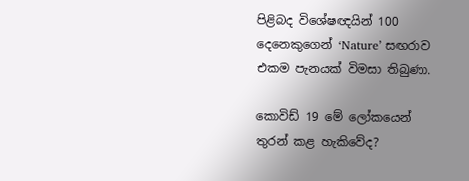පිළිබද විශේෂඥයින් 100 දෙනෙකුගෙන් ‘Nature’ සඟරාව එකම පැනයක් විමසා තිබුණා.

කොවිඩ් 19 මේ ලෝකයෙන් තුරන් කළ හැකිවේද?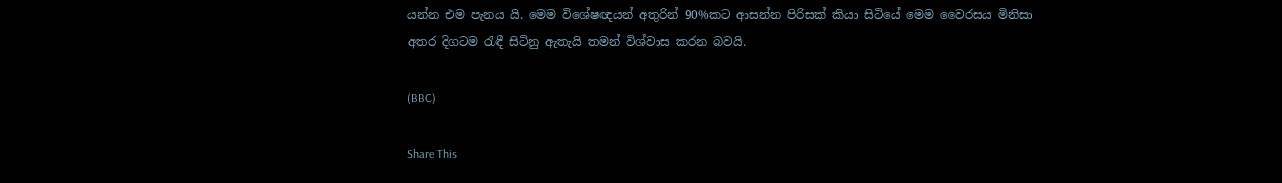යන්න එම පැනය යි. මෙම විශේෂඥයන් අතුරින් 90%කට ආසන්න පිරිසක් කියා සිටියේ මෙම වෛරසය මිනිසා අතර දිගටම රැඳී සිටිනු ඇතැයි තමන් විශ්වාස කරන බවයි.

(BBC)

Share This